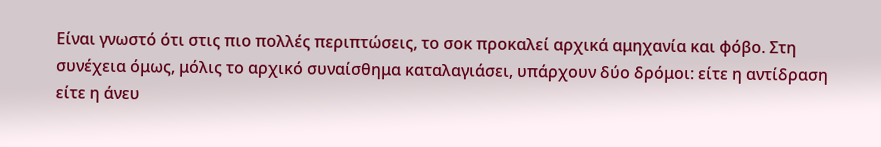Είναι γνωστό ότι στις πιο πολλές περιπτώσεις, το σοκ προκαλεί αρχικά αμηχανία και φόβο. Στη συνέχεια όμως, μόλις το αρχικό συναίσθημα καταλαγιάσει, υπάρχουν δύο δρόμοι: είτε η αντίδραση είτε η άνευ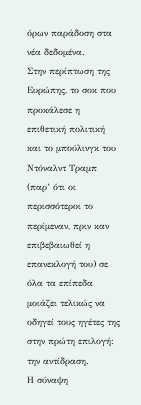όρων παράδοση στα νέα δεδομένα.
Στην περίπτωση της Ευρώπης, το σοκ που προκάλεσε η επιθετική πολιτική και το μπούλινγκ του Ντόναλντ Τραμπ (παρ’ ότι οι περισσότεροι το περίμεναν, πριν καν επιβεβαιωθεί η επανεκλογή του) σε όλα τα επίπεδα μοιάζει τελικώς να οδηγεί τους ηγέτες της στην πρώτη επιλογή: την αντίδραση.
Η σύναψη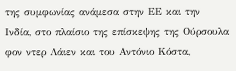της συμφωνίας ανάμεσα στην ΕΕ και την Ινδία, στο πλαίσιο της επίσκεψης της Ούρσουλα φον ντερ Λάιεν και του Αντόνιο Κόστα,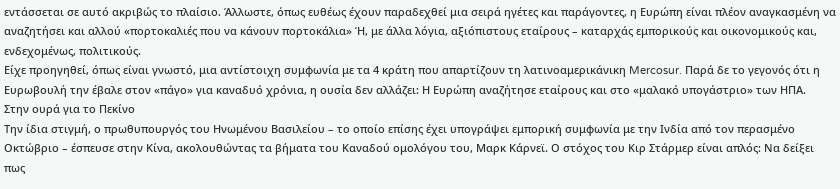εντάσσεται σε αυτό ακριβώς το πλαίσιο. Άλλωστε, όπως ευθέως έχουν παραδεχθεί μια σειρά ηγέτες και παράγοντες, η Ευρώπη είναι πλέον αναγκασμένη να αναζητήσει και αλλού «πορτοκαλιές που να κάνουν πορτοκάλια» Ή, με άλλα λόγια, αξιόπιστους εταίρους – καταρχάς εμπορικούς και οικονομικούς και, ενδεχομένως, πολιτικούς.
Είχε προηγηθεί, όπως είναι γνωστό, μια αντίστοιχη συμφωνία με τα 4 κράτη που απαρτίζουν τη λατινοαμερικάνικη Mercosur. Παρά δε το γεγονός ότι η Ευρωβουλή την έβαλε στον «πάγο» για καναδυό χρόνια, η ουσία δεν αλλάζει: Η Ευρώπη αναζήτησε εταίρους και στο «μαλακό υπογάστριο» των ΗΠΑ.
Στην ουρά για το Πεκίνο
Την ίδια στιγμή, ο πρωθυπουργός του Ηνωμένου Βασιλείου – το οποίο επίσης έχει υπογράψει εμπορική συμφωνία με την Ινδία από τον περασμένο Οκτώβριο – έσπευσε στην Κίνα, ακολουθώντας τα βήματα του Καναδού ομολόγου του, Μαρκ Κάρνεϊ. Ο στόχος του Κιρ Στάρμερ είναι απλός: Να δείξει πως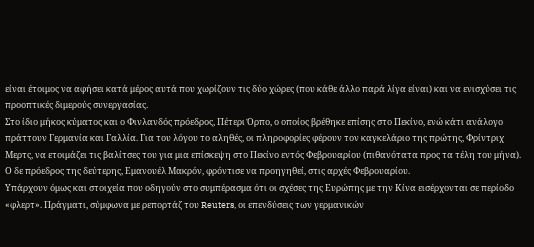είναι έτοιμος να αφήσει κατά μέρος αυτά που χωρίζουν τις δύο χώρες (που κάθε άλλο παρά λίγα είναι) και να ενισχύσει τις προοπτικές διμερούς συνεργασίας.
Στο ίδιο μήκος κύματος και ο Φινλανδός πρόεδρος, Πέτερι Όρπο, ο οποίος βρέθηκε επίσης στο Πεκίνο, ενώ κάτι ανάλογο πράττουν Γερμανία και Γαλλία. Για του λόγου το αληθές, οι πληροφορίες φέρουν τον καγκελάριο της πρώτης, Φρίντριχ Μερτς, να ετοιμάζει τις βαλίτσες του για μια επίσκεψη στο Πεκίνο εντός Φεβρουαρίου (πιθανότατα προς τα τέλη του μήνα). Ο δε πρόεδρος της δεύτερης, Εμανουέλ Μακρόν, φρόντισε να προηγηθεί, στις αρχές Φεβρουαρίου.
Υπάρχουν όμως και στοιχεία που οδηγούν στο συμπέρασμα ότι οι σχέσες της Ευρώπης με την Κίνα εισέρχονται σε περίοδο «φλερτ». Πράγματι, σύμφωνα με ρεπορτάζ του Reuters, οι επενδύσεις των γερμανικών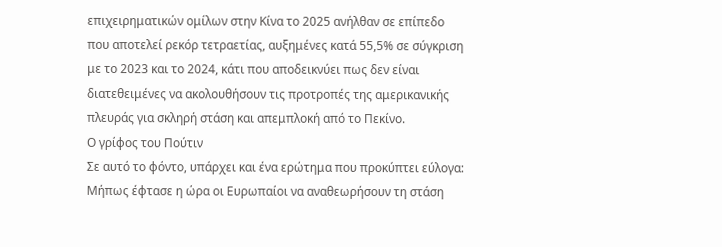επιχειρηματικών ομίλων στην Κίνα το 2025 ανήλθαν σε επίπεδο που αποτελεί ρεκόρ τετραετίας, αυξημένες κατά 55,5% σε σύγκριση με το 2023 και το 2024, κάτι που αποδεικνύει πως δεν είναι διατεθειμένες να ακολουθήσουν τις προτροπές της αμερικανικής πλευράς για σκληρή στάση και απεμπλοκή από το Πεκίνο.
Ο γρίφος του Πούτιν
Σε αυτό το φόντο, υπάρχει και ένα ερώτημα που προκύπτει εύλογα: Μήπως έφτασε η ώρα οι Ευρωπαίοι να αναθεωρήσουν τη στάση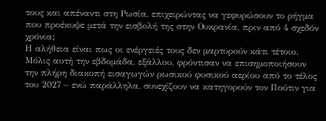τους και απέναντι στη Ρωσία, επιχειρώντας να γεφυρώσουν το ρήγμα που προέκυψε μετά την εισβολή της στην Ουκρανία, πριν από 4 σχεδόν χρόνια;
Η αλήθεια είναι πως οι ενέργειές τους δεν μαρτυρούν κάτι τέτοιο. Μόλις αυτή την εβδομάδα, εξάλλου, φρόντισαν να επισημοποιήσουν την πλήρη διακοπή εισαγωγών ρωσικού φυσικού αερίου από το τέλος του 2027 – ενώ παράλληλα, συνεχίζουν να κατηγορούν τον Πούτιν για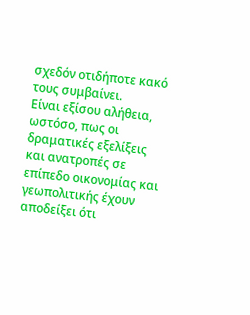σχεδόν οτιδήποτε κακό τους συμβαίνει.
Είναι εξίσου αλήθεια, ωστόσο, πως οι δραματικές εξελίξεις και ανατροπές σε επίπεδο οικονομίας και γεωπολιτικής έχουν αποδείξει ότι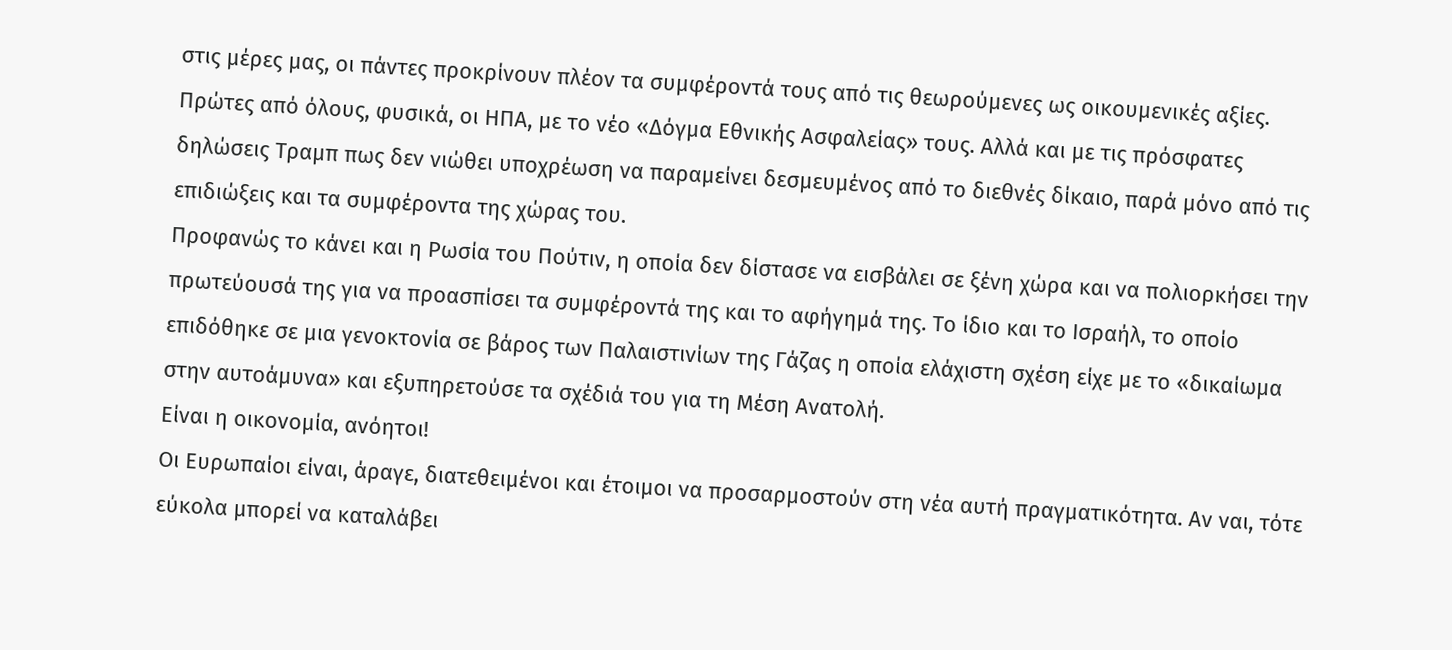στις μέρες μας, οι πάντες προκρίνουν πλέον τα συμφέροντά τους από τις θεωρούμενες ως οικουμενικές αξίες.
Πρώτες από όλους, φυσικά, οι ΗΠΑ, με το νέο «Δόγμα Εθνικής Ασφαλείας» τους. Αλλά και με τις πρόσφατες δηλώσεις Τραμπ πως δεν νιώθει υποχρέωση να παραμείνει δεσμευμένος από το διεθνές δίκαιο, παρά μόνο από τις επιδιώξεις και τα συμφέροντα της χώρας του.
Προφανώς το κάνει και η Ρωσία του Πούτιν, η οποία δεν δίστασε να εισβάλει σε ξένη χώρα και να πολιορκήσει την πρωτεύουσά της για να προασπίσει τα συμφέροντά της και το αφήγημά της. Το ίδιο και το Ισραήλ, το οποίο επιδόθηκε σε μια γενοκτονία σε βάρος των Παλαιστινίων της Γάζας η οποία ελάχιστη σχέση είχε με το «δικαίωμα στην αυτοάμυνα» και εξυπηρετούσε τα σχέδιά του για τη Μέση Ανατολή.
Είναι η οικονομία, ανόητοι!
Οι Ευρωπαίοι είναι, άραγε, διατεθειμένοι και έτοιμοι να προσαρμοστούν στη νέα αυτή πραγματικότητα. Αν ναι, τότε εύκολα μπορεί να καταλάβει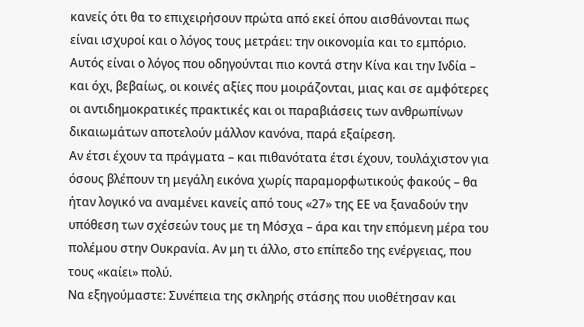κανείς ότι θα το επιχειρήσουν πρώτα από εκεί όπου αισθάνονται πως είναι ισχυροί και ο λόγος τους μετράει: την οικονομία και το εμπόριο.
Αυτός είναι ο λόγος που οδηγούνται πιο κοντά στην Κίνα και την Ινδία – και όχι, βεβαίως, οι κοινές αξίες που μοιράζονται, μιας και σε αμφότερες οι αντιδημοκρατικές πρακτικές και οι παραβιάσεις των ανθρωπίνων δικαιωμάτων αποτελούν μάλλον κανόνα, παρά εξαίρεση.
Αν έτσι έχουν τα πράγματα – και πιθανότατα έτσι έχουν, τουλάχιστον για όσους βλέπουν τη μεγάλη εικόνα χωρίς παραμορφωτικούς φακούς – θα ήταν λογικό να αναμένει κανείς από τους «27» της ΕΕ να ξαναδούν την υπόθεση των σχέσεών τους με τη Μόσχα – άρα και την επόμενη μέρα του πολέμου στην Ουκρανία. Αν μη τι άλλο, στο επίπεδο της ενέργειας, που τους «καίει» πολύ.
Να εξηγούμαστε: Συνέπεια της σκληρής στάσης που υιοθέτησαν και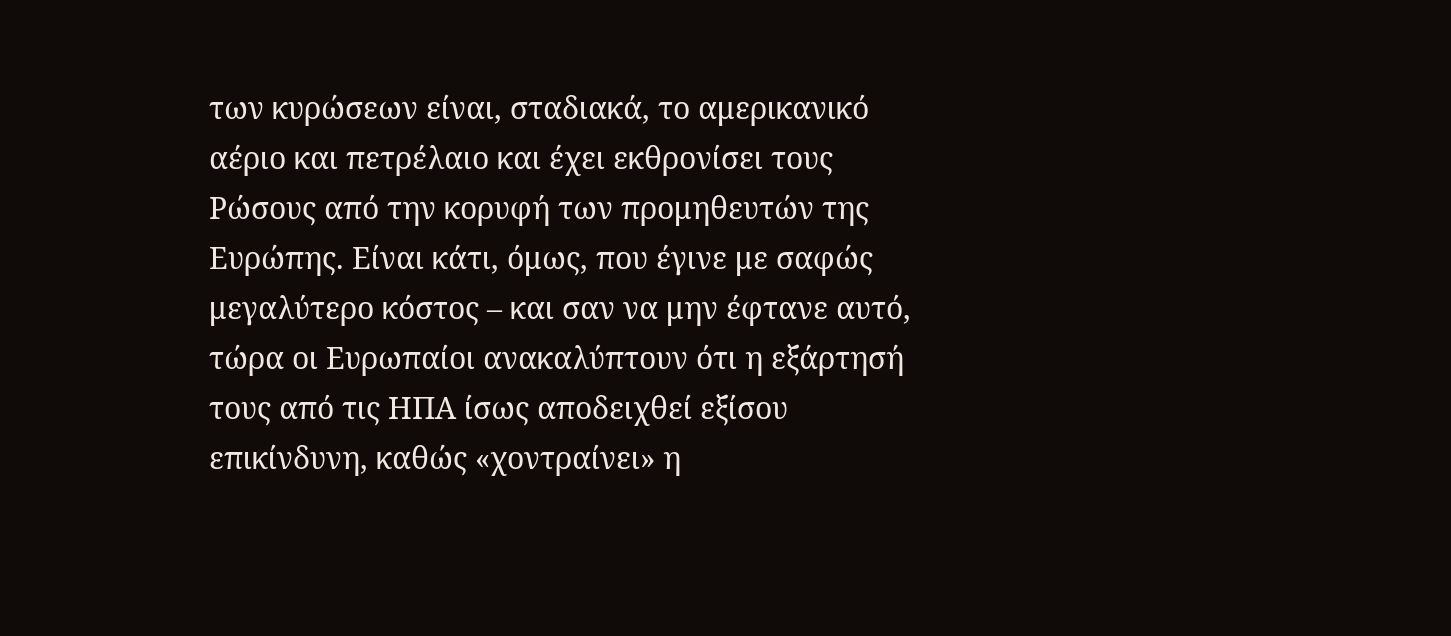των κυρώσεων είναι, σταδιακά, το αμερικανικό αέριο και πετρέλαιο και έχει εκθρονίσει τους Ρώσους από την κορυφή των προμηθευτών της Ευρώπης. Είναι κάτι, όμως, που έγινε με σαφώς μεγαλύτερο κόστος – και σαν να μην έφτανε αυτό, τώρα οι Ευρωπαίοι ανακαλύπτουν ότι η εξάρτησή τους από τις ΗΠΑ ίσως αποδειχθεί εξίσου επικίνδυνη, καθώς «χοντραίνει» η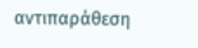αντιπαράθεση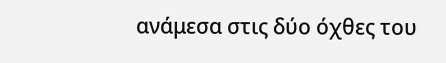ανάμεσα στις δύο όχθες του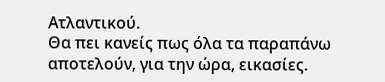Ατλαντικού.
Θα πει κανείς πως όλα τα παραπάνω αποτελούν, για την ώρα, εικασίες.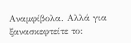Αναμφίβολα. Αλλά για ξανασκεφτείτε το: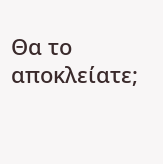Θα το αποκλείατε;